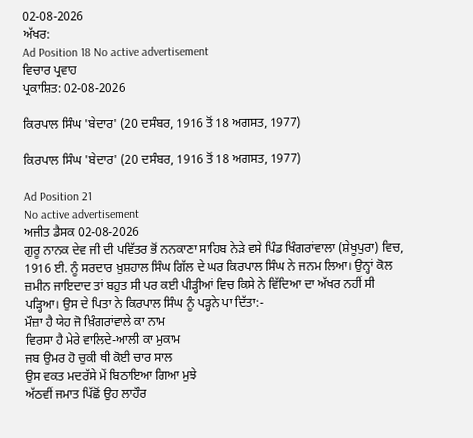02-08-2026
ਅੱਖਰ:
Ad Position 18 No active advertisement
ਵਿਚਾਰ ਪ੍ਰਵਾਹ
ਪ੍ਰਕਾਸ਼ਿਤ: 02-08-2026

ਕਿਰਪਾਲ ਸਿੰਘ 'ਬੇਦਾਰ' (20 ਦਸੰਬਰ, 1916 ਤੋਂ 18 ਅਗਸਤ, 1977)

ਕਿਰਪਾਲ ਸਿੰਘ 'ਬੇਦਾਰ' (20 ਦਸੰਬਰ, 1916 ਤੋਂ 18 ਅਗਸਤ, 1977)

Ad Position 21
No active advertisement
ਅਜੀਤ ਡੈਸਕ 02-08-2026
ਗੁਰੂ ਨਾਨਕ ਦੇਵ ਜੀ ਦੀ ਪਵਿੱਤਰ ਭੋਂ ਨਨਕਾਣਾ ਸਾਹਿਬ ਨੇੜੇ ਵਸੇ ਪਿੰਡ ਖਿੰਗਰਾਂਵਾਲਾ (ਸ਼ੇਖੂਪੁਰਾ) ਵਿਚ, 1916 ਈ. ਨੂੰ ਸਰਦਾਰ ਖ਼ੁਸ਼ਹਾਲ ਸਿੰਘ ਗਿੱਲ ਦੇ ਘਰ ਕਿਰਪਾਲ ਸਿੰਘ ਨੇ ਜਨਮ ਲਿਆ। ਉਨ੍ਹਾਂ ਕੋਲ ਜ਼ਮੀਨ ਜਾਇਦਾਦ ਤਾਂ ਬਹੁਤ ਸੀ ਪਰ ਕਈ ਪੀੜ੍ਹੀਆਂ ਵਿਚ ਕਿਸੇ ਨੇ ਵਿੱਦਿਆ ਦਾ ਅੱਖਰ ਨਹੀਂ ਸੀ ਪੜ੍ਹਿਆ। ਉਸ ਦੇ ਪਿਤਾ ਨੇ ਕਿਰਪਾਲ ਸਿੰਘ ਨੂੰ ਪੜ੍ਹਨੇ ਪਾ ਦਿੱਤਾ:-
ਮੌਜ਼ਾ ਹੈ ਯੇਹ ਜੋ ਖ਼ਿੰਗਰਾਂਵਾਲੇ ਕਾ ਨਾਮ
ਵਿਰਸਾ ਹੈ ਮੇਰੇ ਵਾਲਿਦੇ-ਆਲੀ ਕਾ ਮੁਕਾਮ
ਜਬ ਉਮਰ ਹੋ ਚੁਕੀ ਥੀ ਕੋਈ ਚਾਰ ਸਾਲ
ਉਸ ਵਕਤ ਮਦਰੱਸੇ ਮੇਂ ਬਿਠਾਇਆ ਗਿਆ ਮੁਝੇ
ਅੱਠਵੀਂ ਜਮਾਤ ਪਿੱਛੋਂ ਉਹ ਲਾਹੌਰ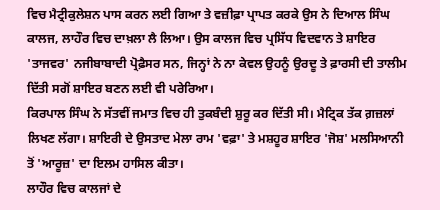ਵਿਚ ਮੈਟ੍ਰੀਕੁਲੇਸ਼ਨ ਪਾਸ ਕਰਨ ਲਈ ਗਿਆ ਤੇ ਵਜ਼ੀਫ਼ਾ ਪ੍ਰਾਪਤ ਕਰਕੇ ਉਸ ਨੇ ਦਿਆਲ ਸਿੰਘ ਕਾਲਜ, ਲਾਹੌਰ ਵਿਚ ਦਾਖ਼ਲਾ ਲੈ ਲਿਆ। ਉਸ ਕਾਲਜ ਵਿਚ ਪ੍ਰਸਿੱਧ ਵਿਦਵਾਨ ਤੇ ਸ਼ਾਇਰ 'ਤਾਜਵਰ' ਨਜੀਬਾਬਾਦੀ ਪ੍ਰੋਫ਼ੈਸਰ ਸਨ, ਜਿਨ੍ਹਾਂ ਨੇ ਨਾ ਕੇਵਲ ਉਹਨੂੰ ਉਰਦੂ ਤੇ ਫ਼ਾਰਸੀ ਦੀ ਤਾਲੀਮ ਦਿੱਤੀ ਸਗੋਂ ਸ਼ਾਇਰ ਬਣਨ ਲਈ ਵੀ ਪਰੇਰਿਆ।
ਕਿਰਪਾਲ ਸਿੰਘ ਨੇ ਸੱਤਵੀਂ ਜਮਾਤ ਵਿਚ ਹੀ ਤੁਕਬੰਦੀ ਸ਼ੁਰੂ ਕਰ ਦਿੱਤੀ ਸੀ। ਮੈਟ੍ਰਿਕ ਤੱਕ ਗ਼ਜ਼ਲਾਂ ਲਿਖਣ ਲੱਗਾ। ਸ਼ਾਇਰੀ ਦੇ ਉਸਤਾਦ ਮੇਲਾ ਰਾਮ 'ਵਫ਼ਾ' ਤੇ ਮਸ਼ਹੂਰ ਸ਼ਾਇਰ 'ਜੋਸ਼' ਮਲਸਿਆਨੀ ਤੋਂ 'ਆਰੂਜ਼' ਦਾ ਇਲਮ ਹਾਸਿਲ ਕੀਤਾ।
ਲਾਹੌਰ ਵਿਚ ਕਾਲਜਾਂ ਦੇ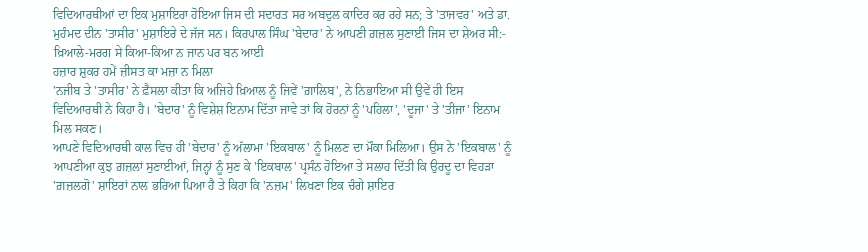ਵਿਦਿਆਰਥੀਆਂ ਦਾ ਇਕ ਮੁਸ਼ਾਇਰਾ ਹੋਇਆ ਜਿਸ ਦੀ ਸਦਾਰਤ ਸਰ ਅਬਦੁਲ ਕਾਦਿਰ ਕਰ ਰਹੇ ਸਨ; ਤੇ 'ਤਾਜਵਰ' ਅਤੇ ਡਾ. ਮੁਹੰਮਦ ਦੀਨ 'ਤਾਸੀਰ' ਮੁਸ਼ਾਇਰੇ ਦੇ ਜੱਜ ਸਨ। ਕਿਰਪਾਲ ਸਿੰਘ 'ਬੇਦਾਰ' ਨੇ ਆਪਣੀ ਗ਼ਜ਼ਲ ਸੁਣਾਈ ਜਿਸ ਦਾ ਸ਼ੇਅਰ ਸੀ:-
ਖ਼ਿਆਲੇ-ਮਰਗ ਸੇ ਕਿਆ-ਕਿਆ ਨ ਜਾਨ ਪਰ ਬਨ ਆਈ
ਹਜ਼ਾਰ ਸ਼ੁਕਰ ਹਮੇਂ ਜ਼ੀਸਤ ਕਾ ਮਜ਼ਾ ਨ ਮਿਲਾ
'ਨਜੀਬ ਤੇ 'ਤਾਸੀਰ' ਨੇ ਫ਼ੈਸਲਾ ਕੀਤਾ ਕਿ ਅਜਿਹੇ ਖ਼ਿਆਲ ਨੂੰ ਜਿਵੇਂ 'ਗ਼ਾਲਿਬ', ਨੇ ਨਿਭਾਇਆ ਸੀ ਉਵੇਂ ਹੀ ਇਸ ਵਿਦਿਆਰਥੀ ਨੇ ਕਿਹਾ ਹੈ। 'ਬੇਦਾਰ' ਨੂੰ ਵਿਸ਼ੇਸ਼ ਇਨਾਮ ਦਿੱਤਾ ਜਾਵੇ ਤਾਂ ਕਿ ਹੋਰਨਾਂ ਨੂੰ 'ਪਹਿਲਾ', 'ਦੂਜਾ' ਤੇ 'ਤੀਜਾ' ਇਨਾਮ ਮਿਲ ਸਕਣ।
ਆਪਣੇ ਵਿਦਿਆਰਥੀ ਕਾਲ ਵਿਚ ਹੀ 'ਬੇਦਾਰ' ਨੂੰ ਅੱਲਾਮਾ 'ਇਕਬਾਲ' ਨੂੰ ਮਿਲਣ ਦਾ ਮੌਕਾ ਮਿਲਿਆ। ਉਸ ਨੇ 'ਇਕਬਾਲ' ਨੂੰ ਆਪਣੀਆ ਕੁਝ ਗ਼ਜ਼ਲਾਂ ਸੁਣਾਈਆਂ, ਜਿਨ੍ਹਾਂ ਨੂੰ ਸੁਣ ਕੇ 'ਇਕਬਾਲ' ਪ੍ਰਸੰਨ ਹੋਇਆ ਤੇ ਸਲਾਹ ਦਿੱਤੀ ਕਿ ਉਰਦੂ ਦਾ ਵਿਹੜਾ 'ਗ਼ਜ਼ਲਗੋ' ਸ਼ਾਇਰਾਂ ਨਾਲ ਭਰਿਆ ਪਿਆ ਹੈ ਤੇ ਕਿਹਾ ਕਿ 'ਨਜ਼ਮ' ਲਿਖਣਾ ਇਕ ਚੰਗੇ ਸ਼ਾਇਰ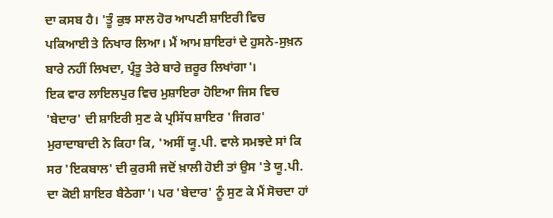ਦਾ ਕਸਬ ਹੈ। 'ਤੂੰ ਕੁਝ ਸਾਲ ਹੋਰ ਆਪਣੀ ਸ਼ਾਇਰੀ ਵਿਚ ਪਕਿਆਈ ਤੇ ਨਿਖਾਰ ਲਿਆ। ਮੈਂ ਆਮ ਸ਼ਾਇਰਾਂ ਦੇ ਹੁਸਨੇ-ਸੁਖ਼ਨ ਬਾਰੇ ਨਹੀਂ ਲਿਖਦਾ, ਪ੍ਰੰਤੂ ਤੇਰੇ ਬਾਰੇ ਜ਼ਰੂਰ ਲਿਖਾਂਗਾ'।
ਇਕ ਵਾਰ ਲਾਇਲਪੁਰ ਵਿਚ ਮੁਸ਼ਾਇਰਾ ਹੋਇਆ ਜਿਸ ਵਿਚ 'ਬੇਦਾਰ' ਦੀ ਸ਼ਾਇਰੀ ਸੁਣ ਕੇ ਪ੍ਰਸਿੱਧ ਸ਼ਾਇਰ 'ਜਿਗਰ' ਮੁਰਾਦਾਬਾਦੀ ਨੇ ਕਿਹਾ ਕਿ, 'ਅਸੀਂ ਯੂ.ਪੀ. ਵਾਲੇ ਸਮਝਦੇ ਸਾਂ ਕਿ ਸਰ 'ਇਕਬਾਲ' ਦੀ ਕੁਰਸੀ ਜਦੋਂ ਖ਼ਾਲੀ ਹੋਈ ਤਾਂ ਉਸ 'ਤੇ ਯੂ.ਪੀ. ਦਾ ਕੋਈ ਸ਼ਾਇਰ ਬੈਠੇਗਾ'। ਪਰ 'ਬੇਦਾਰ' ਨੂੰ ਸੁਣ ਕੇ ਮੈਂ ਸੋਚਦਾ ਹਾਂ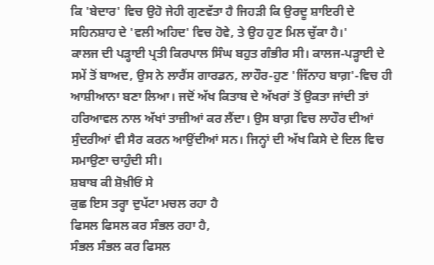ਕਿ 'ਬੇਦਾਰ' ਵਿਚ ਉਹੋ ਜੇਹੀ ਗੁਣਵੱਤਾ ਹੈ ਜਿਹੜੀ ਕਿ ਉਰਦੂ ਸ਼ਾਇਰੀ ਦੇ ਸਹਿਨਸ਼ਾਹ ਦੇ 'ਵਲੀ ਅਹਿਦ' ਵਿਚ ਹੋਵੇ, ਤੇ ਉਹ ਹੁਣ ਮਿਲ ਚੁੱਕਾ ਹੈ।'
ਕਾਲਜ ਦੀ ਪੜ੍ਹਾਈ ਪ੍ਰਤੀ ਕਿਰਪਾਲ ਸਿੰਘ ਬਹੁਤ ਗੰਭੀਰ ਸੀ। ਕਾਲਜ-ਪੜ੍ਹਾਈ ਦੇ ਸਮੇਂ ਤੋਂ ਬਾਅਦ, ਉਸ ਨੇ ਲਾਰੈਂਸ ਗਾਰਡਨ, ਲਾਹੌਰ-ਹੁਣ 'ਜਿੱਨਾਹ ਬਾਗ਼'-ਵਿਚ ਹੀ ਆਸ਼ੀਆਨਾ ਬਣਾ ਲਿਆ। ਜਦੋਂ ਅੱਖ ਕਿਤਾਬ ਦੇ ਅੱਖਰਾਂ ਤੋਂ ਉਕਤਾ ਜਾਂਦੀ ਤਾਂ ਹਰਿਆਵਲ ਨਾਲ ਅੱਖਾਂ ਤਾਜ਼ੀਆਂ ਕਰ ਲੈਂਦਾ। ਉਸ ਬਾਗ਼ ਵਿਚ ਲਾਹੌਰ ਦੀਆਂ ਸੁੰਦਰੀਆਂ ਵੀ ਸੈਰ ਕਰਨ ਆਉਂਦੀਆਂ ਸਨ। ਜਿਨ੍ਹਾਂ ਦੀ ਅੱਖ ਕਿਸੇ ਦੇ ਦਿਲ ਵਿਚ ਸਮਾਉਣਾ ਚਾਹੁੰਦੀ ਸੀ।
ਸ਼ਬਾਬ ਕੀ ਸ਼ੋਖ਼ੀਓਂ ਸੇ
ਕੁਛ ਇਸ ਤਰ੍ਹਾ ਦੁਪੱਟਾ ਮਚਲ ਰਹਾ ਹੈ
ਫਿਸਲ ਫਿਸਲ ਕਰ ਸੰਭਲ ਰਹਾ ਹੈ,
ਸੰਭਲ ਸੰਭਲ ਕਰ ਫਿਸਲ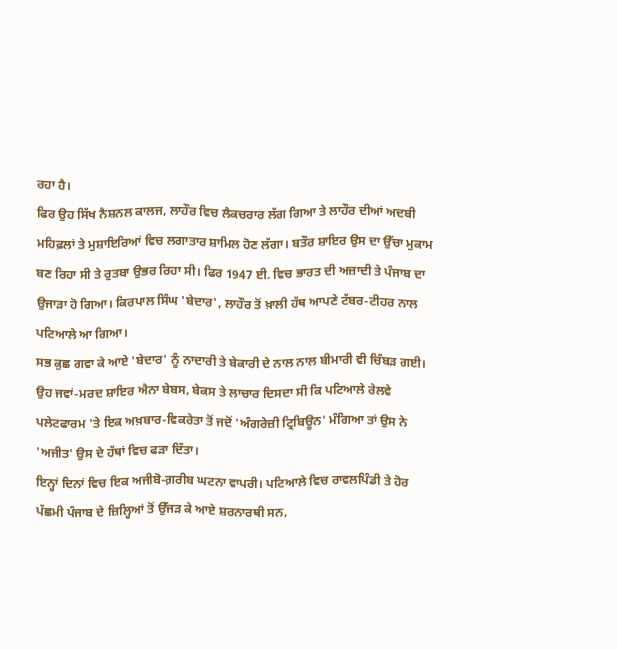ਰਹਾ ਹੈ।
ਫਿਰ ਉਹ ਸਿੱਖ ਨੈਸ਼ਨਲ ਕਾਲਜ, ਲਾਹੌਰ ਵਿਚ ਲੈਕਚਰਾਰ ਲੱਗ ਗਿਆ ਤੇ ਲਾਹੌਰ ਦੀਆਂ ਅਦਬੀ ਮਹਿਫ਼ਲਾਂ ਤੇ ਮੁਸ਼ਾਇਰਿਆਂ ਵਿਚ ਲਗਾਤਾਰ ਸ਼ਾਮਿਲ ਹੋਣ ਲੱਗਾ। ਬਤੌਰ ਸ਼ਾਇਰ ਉਸ ਦਾ ਉੱਚਾ ਮੁਕਾਮ ਬਣ ਰਿਹਾ ਸੀ ਤੇ ਰੁਤਬਾ ਉਭਰ ਰਿਹਾ ਸੀ। ਫਿਰ 1947 ਈ. ਵਿਚ ਭਾਰਤ ਦੀ ਅਜ਼ਾਦੀ ਤੇ ਪੰਜਾਬ ਦਾ ਉਜਾੜਾ ਹੋ ਗਿਆ। ਕਿਰਪਾਲ ਸਿੰਘ 'ਬੇਦਾਰ', ਲਾਹੌਰ ਤੋਂ ਖ਼ਾਲੀ ਹੱਥ ਆਪਣੇ ਟੱਬਰ-ਟੀਹਰ ਨਾਲ ਪਟਿਆਲੇ ਆ ਗਿਆ।
ਸਭ ਕੁਛ ਗਵਾ ਕੇ ਆਏ 'ਬੇਦਾਰ' ਨੂੰ ਨਾਦਾਰੀ ਤੇ ਬੇਕਾਰੀ ਦੇ ਨਾਲ ਨਾਲ ਬੀਮਾਰੀ ਵੀ ਚਿੰਬੜ ਗਈ। ਉਹ ਜਵਾਂ-ਮਰਦ ਸ਼ਾਇਰ ਐਨਾ ਬੇਬਸ, ਬੇਕਸ ਤੇ ਲਾਚਾਰ ਦਿਸਦਾ ਸੀ ਕਿ ਪਟਿਆਲੇ ਰੇਲਵੇ ਪਲੇਟਫਾਰਮ 'ਤੇ ਇਕ ਅਖ਼ਬਾਰ-ਵਿਕਰੇਤਾ ਤੋਂ ਜਦੋਂ 'ਅੰਗਰੇਜ਼ੀ ਟ੍ਰਿਬਿਊਨ' ਮੰਗਿਆ ਤਾਂ ਉਸ ਨੇ 'ਅਜੀਤ' ਉਸ ਦੇ ਹੱਥਾਂ ਵਿਚ ਫੜਾ ਦਿੱਤਾ।
ਇਨ੍ਹਾਂ ਦਿਨਾਂ ਵਿਚ ਇਕ ਅਜੀਬੋ-ਗ਼ਰੀਬ ਘਟਨਾ ਵਾਪਰੀ। ਪਟਿਆਲੇ ਵਿਚ ਰਾਵਲਪਿੰਡੀ ਤੇ ਹੋਰ ਪੱਛਮੀ ਪੰਜਾਬ ਦੇ ਜ਼ਿਲ੍ਹਿਆਂ ਤੋਂ ਉੱਜੜ ਕੇ ਆਏ ਸ਼ਰਨਾਰਥੀ ਸਨ,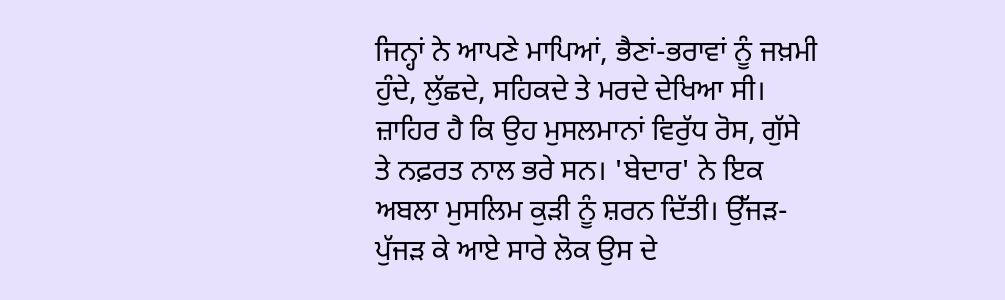ਜਿਨ੍ਹਾਂ ਨੇ ਆਪਣੇ ਮਾਪਿਆਂ, ਭੈਣਾਂ-ਭਰਾਵਾਂ ਨੂੰ ਜਖ਼ਮੀ ਹੁੰਦੇ, ਲੁੱਛਦੇ, ਸਹਿਕਦੇ ਤੇ ਮਰਦੇ ਦੇਖਿਆ ਸੀ। ਜ਼ਾਹਿਰ ਹੈ ਕਿ ਉਹ ਮੁਸਲਮਾਨਾਂ ਵਿਰੁੱਧ ਰੋਸ, ਗੁੱਸੇ ਤੇ ਨਫ਼ਰਤ ਨਾਲ ਭਰੇ ਸਨ। 'ਬੇਦਾਰ' ਨੇ ਇਕ ਅਬਲਾ ਮੁਸਲਿਮ ਕੁੜੀ ਨੂੰ ਸ਼ਰਨ ਦਿੱਤੀ। ਉੱਜੜ-ਪੁੱਜੜ ਕੇ ਆਏ ਸਾਰੇ ਲੋਕ ਉਸ ਦੇ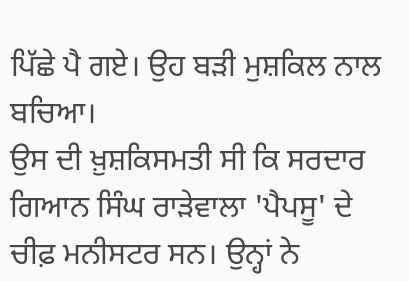ਪਿੱਛੇ ਪੈ ਗਏ। ਉਹ ਬੜੀ ਮੁਸ਼ਕਿਲ ਨਾਲ ਬਚਿਆ।
ਉਸ ਦੀ ਖ਼ੁਸ਼ਕਿਸਮਤੀ ਸੀ ਕਿ ਸਰਦਾਰ ਗਿਆਨ ਸਿੰਘ ਰਾੜੇਵਾਲਾ 'ਪੈਪਸੂ' ਦੇ ਚੀਫ਼ ਮਨੀਸਟਰ ਸਨ। ਉਨ੍ਹਾਂ ਨੇ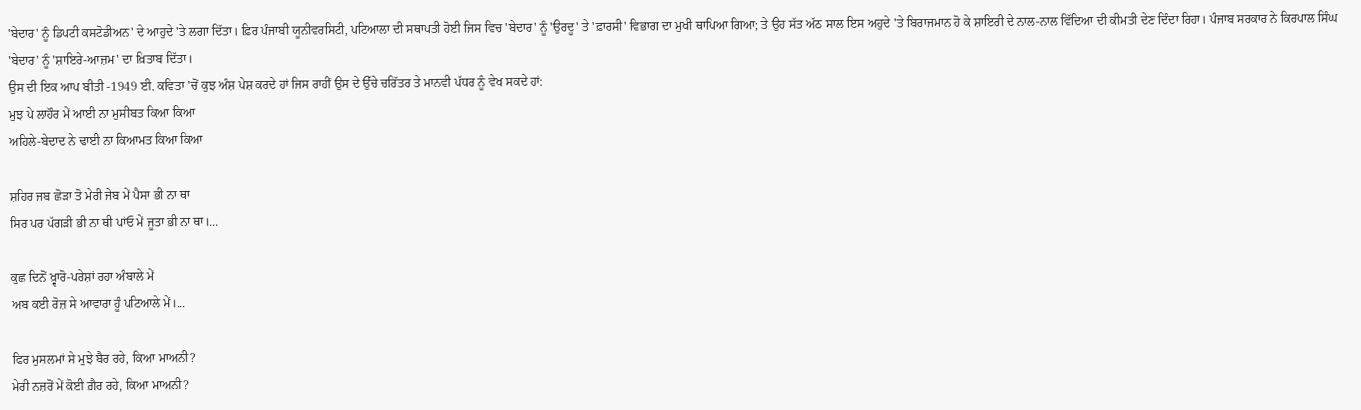'ਬੇਦਾਰ' ਨੂੰ ਡਿਪਟੀ ਕਸਟੋਡੀਅਨ' ਦੇ ਆਹੁਦੇ 'ਤੇ ਲਗਾ ਦਿੱਤਾ। ਫ਼ਿਰ ਪੰਜਾਬੀ ਯੂਨੀਵਰਸਿਟੀ, ਪਟਿਆਲਾ ਦੀ ਸਥਾਪਤੀ ਹੋਈ ਜਿਸ ਵਿਚ 'ਬੇਦਾਰ' ਨੂੰ 'ਉਰਦੂ' ਤੇ 'ਫ਼ਾਰਸੀ' ਵਿਭਾਗ ਦਾ ਮੁਖੀ ਥਾਪਿਆ ਗਿਆ; ਤੇ ਉਹ ਸੱਤ ਅੱਠ ਸਾਲ ਇਸ ਅਹੁਦੇ 'ਤੇ ਬਿਰਾਜਮਾਨ ਹੋ ਕੇ ਸ਼ਾਇਰੀ ਦੇ ਨਾਲ-ਨਾਲ ਵਿੱਦਿਆ ਦੀ ਕੀਮਤੀ ਦੇਣ ਦਿੰਦਾ ਰਿਹਾ। ਪੰਜਾਬ ਸਰਕਾਰ ਨੇ ਕਿਰਪਾਲ ਸਿੰਘ 'ਬੇਦਾਰ' ਨੂੰ 'ਸ਼ਾਇਰੇ-ਆਜ਼ਮ' ਦਾ ਖ਼ਿਤਾਬ ਦਿੱਤਾ।
ਉਸ ਦੀ ਇਕ ਆਪ ਬੀਤੀ -1949 ਈ. ਕਵਿਤਾ 'ਚੋਂ ਕੁਝ ਅੰਸ਼ ਪੇਸ਼ ਕਰਦੇ ਹਾਂ ਜਿਸ ਰਾਹੀਂ ਉਸ ਦੇ ਉੱਚੇ ਚਰਿੱਤਰ ਤੇ ਮਾਨਵੀ ਪੱਧਰ ਨੂੰ ਵੇਖ ਸਕਦੇ ਹਾਂ:
ਮੁਝ ਪੇ ਲਾਹੌਰ ਮੇਂ ਆਈ ਨਾ ਮੁਸੀਬਤ ਕਿਆ ਕਿਆ
ਅਹਿਲੇ-ਬੇਦਾਦ ਨੇ ਢਾਈ ਨਾ ਕਿਆਮਤ ਕਿਆ ਕਿਆ

ਸ਼ਹਿਰ ਜਬ ਛੋੜਾ ਤੋ ਮੇਰੀ ਜੇਬ ਮੇਂ ਪੈਸਾ ਭੀ ਨਾ ਥਾ
ਸਿਰ ਪਰ ਪੱਗੜੀ ਭੀ ਨਾ ਥੀ ਪਾਂਓ ਮੇਂ ਜੂਤਾ ਭੀ ਨਾ ਥਾ।...

ਕੁਛ ਦਿਨੋਂ ਖ਼੍ਵਾਰੋ-ਪਰੇਸ਼ਾਂ ਰਹਾ ਅੰਬਾਲੇ ਮੇਂ
ਅਬ ਕਈ ਰੋਜ਼ ਸੇ ਆਵਾਰਾ ਹੂੰ ਪਟਿਆਲੇ ਮੇਂ।...

ਫਿਰ ਮੁਸਲਮਾਂ ਸੇ ਮੁਝੇ ਬੈਰ ਰਹੇ, ਕਿਆ ਮਾਅਨੀ?
ਮੇਰੀ ਨਜ਼ਰੋਂ ਮੇਂ ਕੋਈ ਗ਼ੈਰ ਰਹੇ, ਕਿਆ ਮਾਅਨੀ?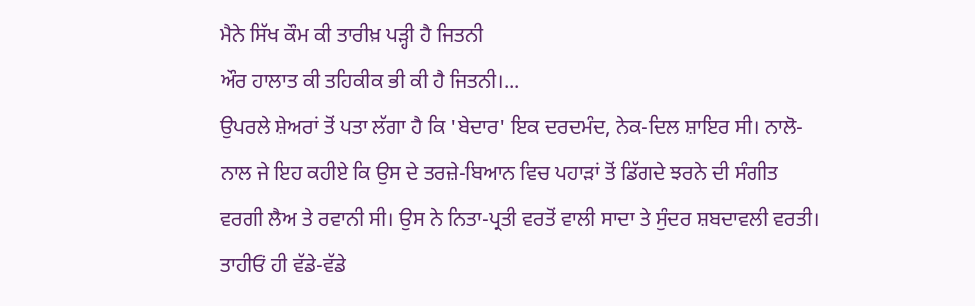ਮੈਨੇ ਸਿੱਖ ਕੌਮ ਕੀ ਤਾਰੀਖ਼ ਪੜ੍ਹੀ ਹੈ ਜਿਤਨੀ
ਔਰ ਹਾਲਾਤ ਕੀ ਤਹਿਕੀਕ ਭੀ ਕੀ ਹੈ ਜਿਤਨੀ।...
ਉਪਰਲੇ ਸ਼ੇਅਰਾਂ ਤੋਂ ਪਤਾ ਲੱਗਾ ਹੈ ਕਿ 'ਬੇਦਾਰ' ਇਕ ਦਰਦਮੰਦ, ਨੇਕ-ਦਿਲ ਸ਼ਾਇਰ ਸੀ। ਨਾਲੋ-ਨਾਲ ਜੇ ਇਹ ਕਹੀਏ ਕਿ ਉਸ ਦੇ ਤਰਜ਼ੇ-ਬਿਆਨ ਵਿਚ ਪਹਾੜਾਂ ਤੋਂ ਡਿੱਗਦੇ ਝਰਨੇ ਦੀ ਸੰਗੀਤ ਵਰਗੀ ਲੈਅ ਤੇ ਰਵਾਨੀ ਸੀ। ਉਸ ਨੇ ਨਿਤਾ-ਪ੍ਰਤੀ ਵਰਤੋਂ ਵਾਲੀ ਸਾਦਾ ਤੇ ਸੁੰਦਰ ਸ਼ਬਦਾਵਲੀ ਵਰਤੀ। ਤਾਹੀਓਂ ਹੀ ਵੱਡੇ-ਵੱਡੇ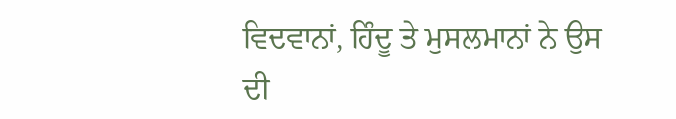ਵਿਦਵਾਨਾਂ, ਹਿੰਦੂ ਤੇ ਮੁਸਲਮਾਨਾਂ ਨੇ ਉਸ ਦੀ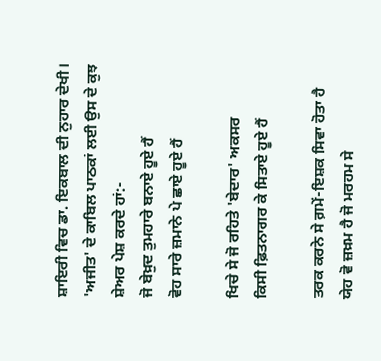ਸ਼ਾਇਰੀ ਵਿਚ ਡਾ. ਇਕਬਾਲ ਦੀ ਨੁਹਾਰ ਦੇਖੀ।
'ਅਜੀਤ' ਦੇ ਕਾਬਿਲ ਪਾਠਕਾਂ ਲਈ ਉਸ ਦੇ ਕੁਝ ਸ਼ੇਅਰ ਪੇਸ਼ ਕਰਦੇ ਹਾਂ:-
ਜੋ ਬੇਖ਼ੁਦ ਤੁਮਹਾਰੇ ਬਨਾਏ ਹੂਏ ਹੈਂ
ਵੋਹ ਸਾਰੇ ਜ਼ਮਾਨੇ ਪੇ ਛਾਏ ਹੂਏ ਹੈਂ

ਖਿਚੇ ਸੇ ਜੋ ਰਹਿਤੇ 'ਬੇਦਾਰ' ਅਕਸਰ
ਕਿਸੀ ਫ਼ਿਤਨਾਗਰ ਕੇ ਸਿਤਾਏ ਹੂਏ ਹੈਂ

ਤਰਕ ਕਰਨੇ ਸੇ ਗ਼ਮੇਂ-ਇਸ਼ਕ ਸਿਵਾ ਹੋਤਾ ਹੈ
ਯੇਹ ਵੋ ਜ਼ਖ਼ਮ ਹੈ ਜੋ ਮਰਹਮ ਸੇ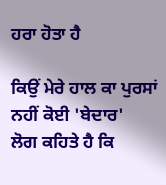ਹਰਾ ਹੋਤਾ ਹੈ

ਕਿਉਂ ਮੇਰੇ ਹਾਲ ਕਾ ਪੁਰਸਾਂ ਨਹੀਂ ਕੋਈ 'ਬੇਦਾਰ'
ਲੋਗ ਕਹਿਤੇ ਹੈ ਕਿ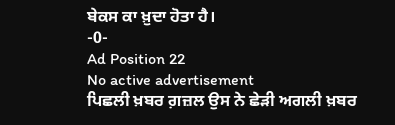ਬੇਕਸ ਕਾ ਖ਼ੁਦਾ ਹੋਤਾ ਹੈ।
-0-
Ad Position 22
No active advertisement
ਪਿਛਲੀ ਖ਼ਬਰ ਗ਼ਜ਼ਲ ਉਸ ਨੇ ਛੇੜੀ ਅਗਲੀ ਖ਼ਬਰ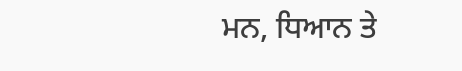ਮਨ, ਧਿਆਨ ਤੇ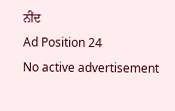ਨੀਂਦ
Ad Position 24
No active advertisement